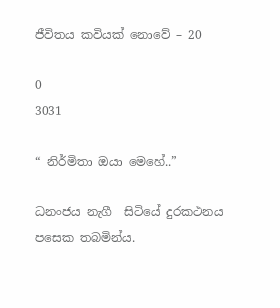ජීවිතය කවියක් නොවේ – 20

0
3031

“ නිර්මිතා ඔයා මෙහේ..”

ධනංජය නැගී  සිටියේ දුරකථනය පසෙක තබමින්ය.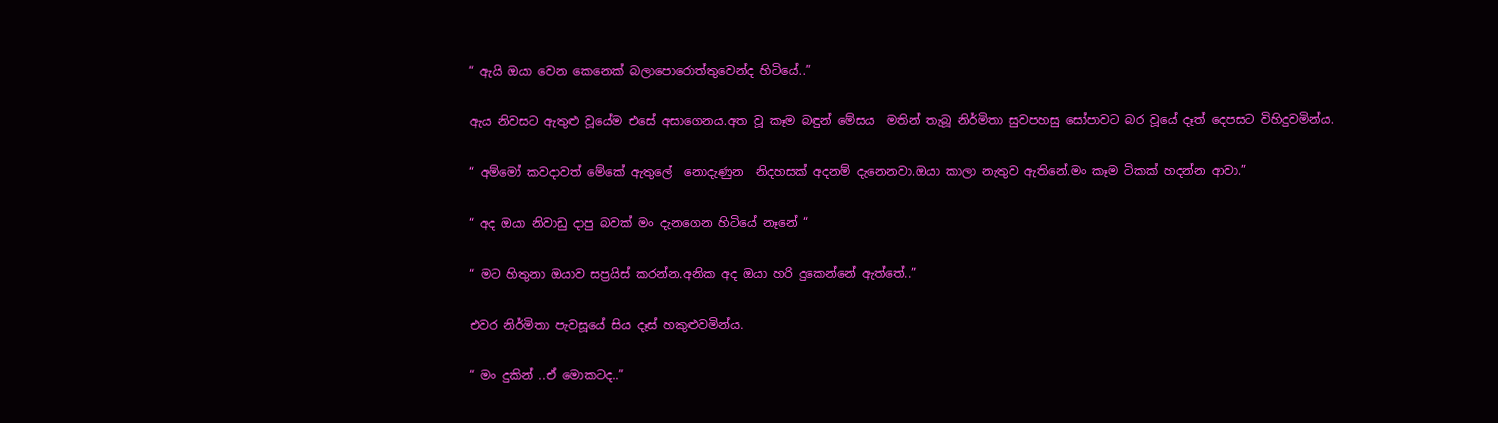“ ඇයි ඔයා වෙන කෙනෙක් බලාපොරොත්තුවෙන්ද හිටියේ..”

ඇය නිවසට ඇතුළු වූයේම එසේ අසාගෙනය.අත වූ කෑම බඳුන් මේසය  මතින් තැබූ නිර්මිතා සුවපහසු සෝපාවට බර වූයේ දෑත් දෙපසට විහිදුවමින්ය.

“ අම්මෝ කවදාවත් මේකේ ඇතුලේ  නොදැණුන  නිදහසක් අදනම් දැනෙනවා.ඔයා කාලා නැතුව ඇතිනේ.මං කෑම ටිකක් හදන්න ආවා.”

“ අද ඔයා නිවාඩු දාපු බවක් මං දැනගෙන හිටියේ නෑනේ “

“ මට හිතුනා ඔයාව සප්‍රයිස් කරන්න.අනික අද ඔයා හරි දුකෙන්නේ ඇත්තේ..”

එවර නිර්මිතා පැවසූයේ සිය දෑස් හකුළුවමින්ය.

“ මං දුකින් ..ඒ මොකටද..”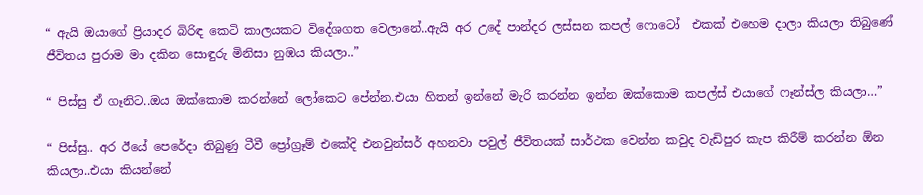“ ඇයි ඔයාගේ ප්‍රියාදර බිරිඳ කෙටි කාලයකට විදේශගත වෙලානේ..ඇයි අර උදේ පාන්දර ලස්සන කපල් ෆොටෝ  එකක් එහෙම දාලා කියලා තිබුණේ
ජීවිතය පුරාම මා දකින සොඳුරු මිනිසා නුඹය කියලා..”

“ පිස්සු ඒ ගෑනිට..ඔය ඔක්කොම කරන්නේ ලෝකෙට පේන්න.එයා හිතන් ඉන්නේ මැරි කරන්න ඉන්න ඔක්කොම කපල්ස් එයාගේ ෆෑන්ස්ල කියලා…”

“ පිස්සු.. අර ඊයේ පෙරේදා තිබුණු ටීවී ප්‍රෝග්‍රෑම් එකේදි එනවුන්සර් අහනවා පවුල් ජීවිතයක් සාර්ථක වෙන්න කවුද වැඩිපුර කැප කිරීම් කරන්න ඕන කියලා..එයා කියන්නේ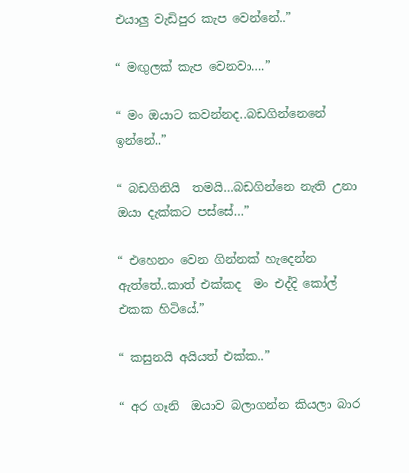එයාලු වැඩිපුර කැප වෙන්නේ..”

“ මඟුලක් කැප වෙනවා….”

“ මං ඔයාට කවන්නද..බඩගින්නෙනේ ඉන්නේ..”

“ බඩගිනියි  තමයි…බඩගින්නෙ නැති උනා ඔයා දැක්කට පස්සේ…”

“ එහෙනං වෙන ගින්නක් හැදෙන්න ඇත්තේ..කාත් එක්කද  මං එද්දි කෝල් එකක හිටියේ.”

“ කසුනයි අයියත් එක්ක..”

“ අර ගෑනි  ඔයාව බලාගන්න කියලා බාර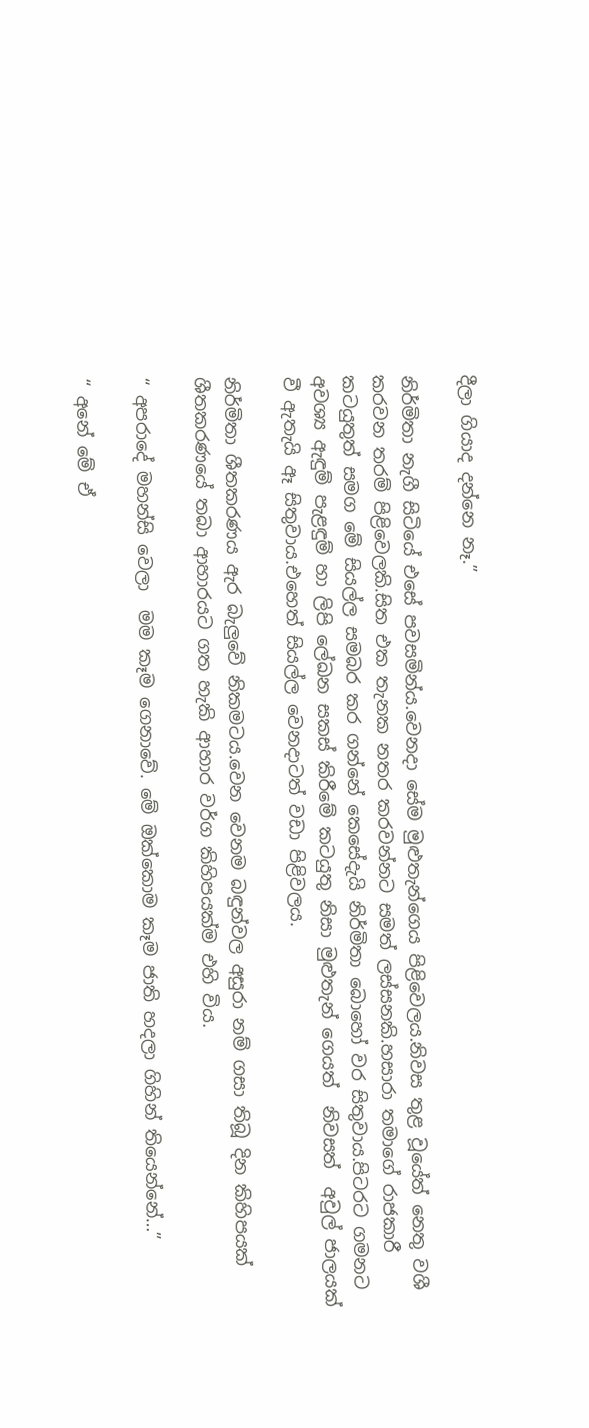දීලා ගියාද දන්නෙ නෑ.”

නිර්මිතා නැගී සිටියේ එසේ පවසමින්ය.වෙනදා සේම මුළුතැන්ගෙය පිළිවෙලය.නිවස තුළ වූයේත් නෙතු වශී කරවන තරම් පිළිවෙලකි.සිත එක තැනක නතර කරවන්නට සමත් ලස්සනකි.හසාරා තමාගේ රාජකාරී කටයුතුත් සමග මේ සියල්ල සමබර කර ගන්නේ කෙසේදැයි නිර්මිතා බොහෝ වර සිතුවාය.පිටරට ගමනට අවශ්‍ය ඇඳුම් පැළඳුම් හා ලිපි ලේඛන සකස් කිරීමේ කටයුතු නිසා මුළුතැන් ගෙයත්  නිවසත්  අවුල් ජාලයක් වී ඇතැයි ඈ සිතුවාය.එහෙත් සියල්ල වෙනදාටත් වඩා පිළිවලය.

නිර්මිතා ශීතකරණය ඇර බැලුවේ නිකමටය.වෙන වෙනම බඳුන්වල අසුරා නම් ගසා තිබූ දින කිහිපයක් ශීතකරණයේ තබා ආහාරයට ගත හැකි ආහාර වර්ග කිහිපයක්ම එහි විය.

“ අපරාදේ මහන්සි වෙලා  මම කෑම ගෙනාවේ. මේ ඔක්කොම කෑම ජාති හදලා ගිහින් තියෙන්නේ…”

“ අනේ මේ ඒ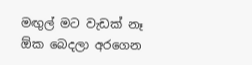මඟුල් මට වැඩක් නෑ ඕක බෙදලා අරගෙන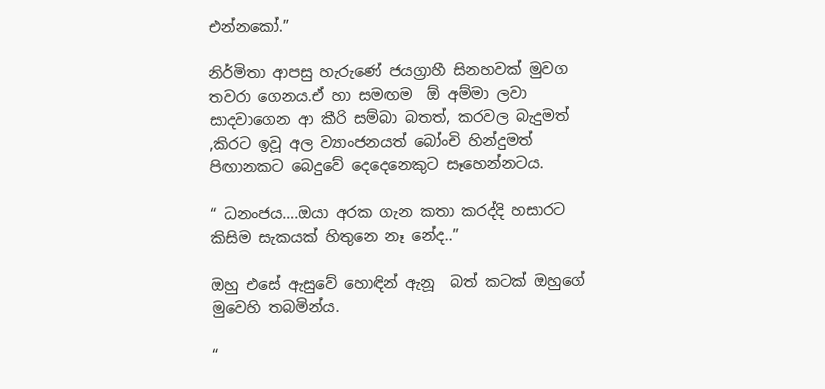එන්නකෝ.”

නිර්මිතා ආපසු හැරුණේ ජයග්‍රාහී සිනහවක් මුවග තවරා ගෙනය.ඒ හා සමඟම  ඕ අම්මා ලවා සාදවාගෙන ආ කීරි සම්බා බතත්, කරවල බැදුමත් ,කිරට ඉවූ අල ව්‍යාංජනයත් බෝංචි හින්දුමත් පිඟානකට බෙදුවේ දෙදෙනෙකුට සෑහෙන්නටය.

“ ධනංජය….ඔයා අරක ගැන කතා කරද්දි හසාරට කිසිම සැකයක් හිතුනෙ නෑ නේද..”

ඔහු එසේ ඇසුවේ හොඳින් ඇනූ  බත් කටක් ඔහුගේ මුවෙහි තබමින්ය.

“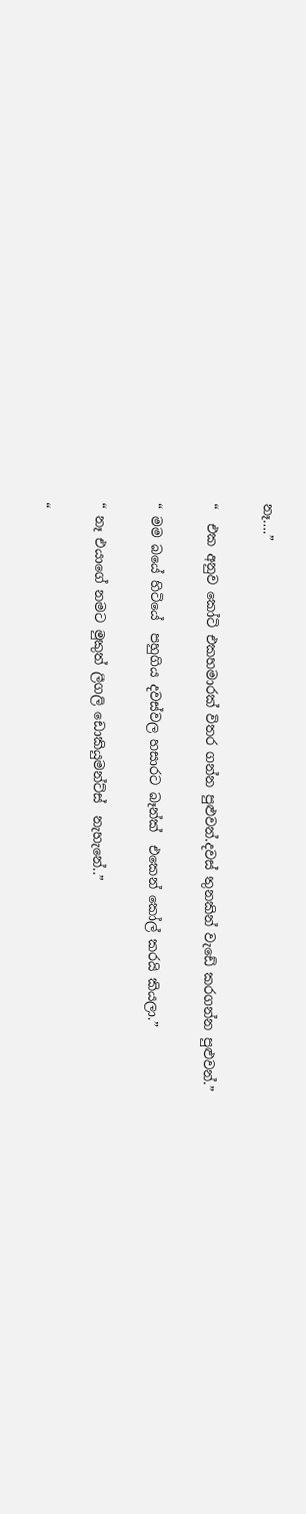නෑ….”

“  එක අනුව කෝටි එකහමාරක් විතර ගන්න පුළුවන්.දවස් තුනකින් වැඩේ කරගන්න පුළුවන්.”

“ මම බයේ හිටියේ  පහුගිය දවස්වල හසාරට බෑන්ක්  එකෙන් කෝල් කරයි කියලා.”

“ නෑ එයාගේ නමට මුකුත් ලීගලි ඩොකියුමන්ට්ස්  නැහැනේ..”

“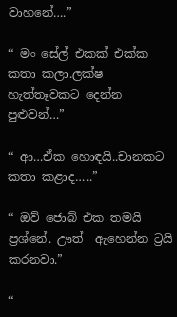වාහනේ….”

“ මං සේල් එකක් එක්ක කතා කලා.ලක්ෂ හැත්තෑවකට දෙන්න පුළුවන්…”

“ ආ…ඒක හොඳයි..චානකට කතා කළාද…..”

“ ඔව් ජොබ් එක තමයි ප්‍රශ්නේ. ඌත්  ඇහෙන්න ට්‍රයි කරනවා.”

“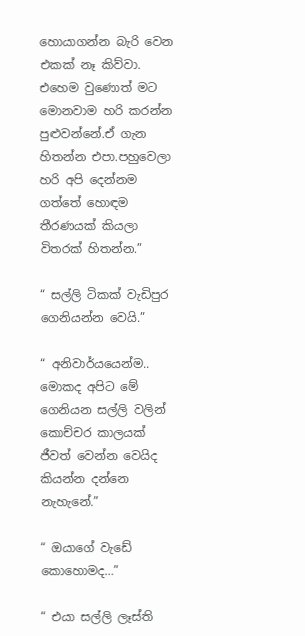හොයාගන්න බැරි වෙන එකක් නෑ කිව්වා. එහෙම වුණොත් මට මොනවාම හරි කරන්න පුළුවන්නේ.ඒ ගැන හිතන්න එපා.පහුවෙලා හරි අපි දෙන්නම ගත්තේ හොඳම තීරණයක් කියලා විතරක් හිතන්න.”

“ සල්ලි ටිකක් වැඩිපුර ගෙනියන්න වෙයි.”

“ අනිවාර්යයෙන්ම.. මොකද අපිට මේ ගෙනියන සල්ලි වලින් කොච්චර කාලයක් ජීවත් වෙන්න වෙයිද කියන්න දන්නෙ නැහැනේ.”

“ ඔයාගේ වැඩේ කොහොමද…”

“ එයා සල්ලි ලෑස්ති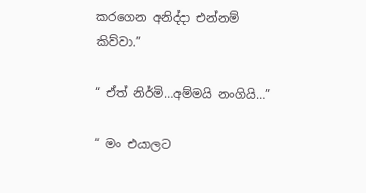කරගෙන අනිද්දා එන්නම් කිව්වා.”

“ ඒත් නිර්මි…අම්මයි නංගියි…”

“ මං එයාලට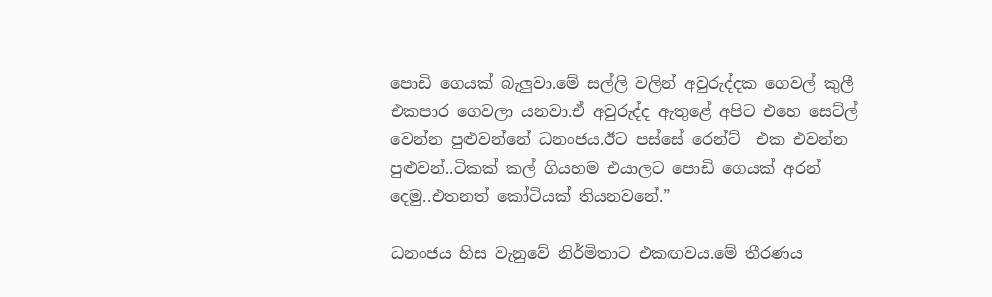පොඩි ගෙයක් බැලුවා.මේ සල්ලි වලින් අවුරුද්දක ගෙවල් කුලී එකපාර ගෙවලා යනවා.ඒ අවුරුද්ද ඇතුළේ අපිට එහෙ සෙට්ල් වෙන්න පුළුවන්නේ ධනංජය.ඊට පස්සේ රෙන්ට්  එක එවන්න  පුළුවන්..ටිකක් කල් ගියහම එයාලට පොඩි ගෙයක් අරන් දෙමු..එතනත් කෝටියක් තියනවනේ.”

ධනංජය හිස වැනුවේ නිර්මිතාට එකඟවය.මේ තීරණය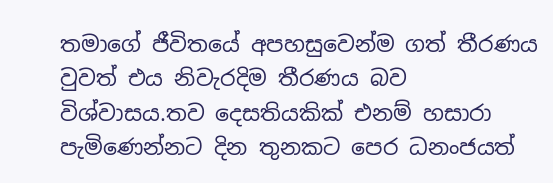තමාගේ ජීවිතයේ අපහසුවෙන්ම ගත් තීරණය වුවත් එය නිවැරදිම තීරණය බව විශ්වාසය.තව දෙසතියකික් එනම් හසාරා පැමිණෙන්නට දින තුනකට පෙර ධනංජයත්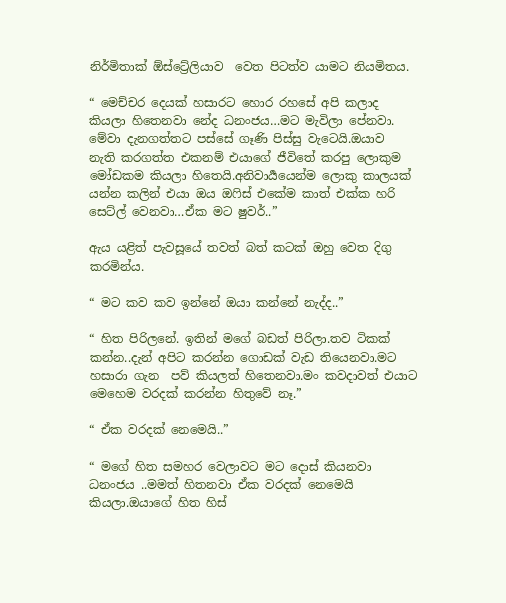නිර්මිතාක් ඕස්ට්‍රේලියාව  වෙත පිටත්ව යාමට නියමිතය.

“ මෙච්චර දෙයක් හසාරට හොර රහසේ අපි කලාද කියලා හිතෙනවා නේද ධනංජය…මට මැවිලා පේනවා. මේවා දැනගත්තට පස්සේ ගෑණි පිස්සු වැටෙයි.ඔයාව  නැති කරගත්ත එකනම් එයාගේ ජීවිතේ කරපු ලොකුම මෝඩකම කියලා හිතෙයි.අනිවාර්‍යයෙන්ම ලොකු කාලයක් යන්න කලින් එයා ඔය ඔෆිස් එකේම කාත් එක්ක හරි සෙට්ල් වෙනවා…ඒක මට ෂුවර්..”

ඇය යළිත් පැවසූයේ තවත් බත් කටක් ඔහු වෙත දිගු කරමින්ය.

“ මට කව කව ඉන්නේ ඔයා කන්නේ නැද්ද..”

“ හිත පිරිලනේ. ඉතින් මගේ බඩත් පිරිලා.තව ටිකක් කන්න..දැන් අපිට කරන්න ගොඩක් වැඩ තියෙනවා.මට හසාරා ගැන  පව් කියලත් හිතෙනවා.මං කවදාවත් එයාට මෙහෙම වරදක් කරන්න හිතුවේ නෑ.”

“ ඒක වරදක් නෙමෙයි..”

“ මගේ හිත සමහර වෙලාවට මට දොස් කියනවා ධනංජය ..මමත් හිතනවා ඒක වරදක් නෙමෙයි කියලා.ඔයාගේ හිත හිස්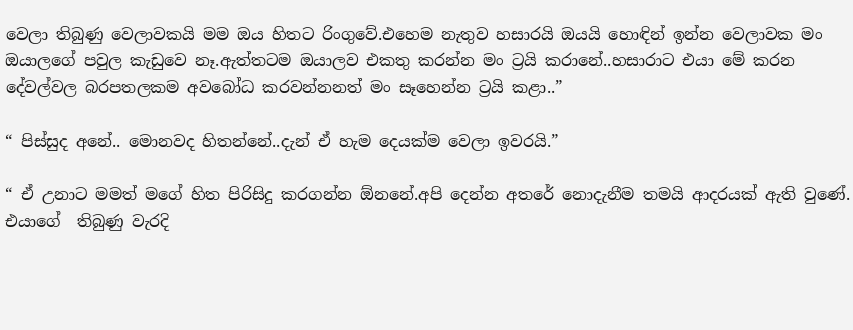වෙලා තිබුණු වෙලාවකයි මම ඔය හිතට රිංගුවේ.එහෙම නැතුව හසාරයි ඔයයි හොඳින් ඉන්න වෙලාවක මං ඔයාලගේ පවුල කැඩුවෙ නෑ.ඇත්තටම ඔයාලව එකතු කරන්න මං ට්‍රයි කරානේ..හසාරාට එයා මේ කරන දේවල්වල බරපතලකම අවබෝධ කරවන්නනත් මං සෑහෙන්න ට්‍රයි කළා..”

“ පිස්සුද අනේ.. මොනවද හිතන්නේ..දැන් ඒ හැම දෙයක්ම වෙලා ඉවරයි.”

“ ඒ උනාට මමත් මගේ හිත පිරිසිදු කරගන්න ඕනනේ.අපි දෙන්න අතරේ නොදැනීම තමයි ආදරයක් ඇති වුණේ.
එයාගේ  තිබුණු වැරදි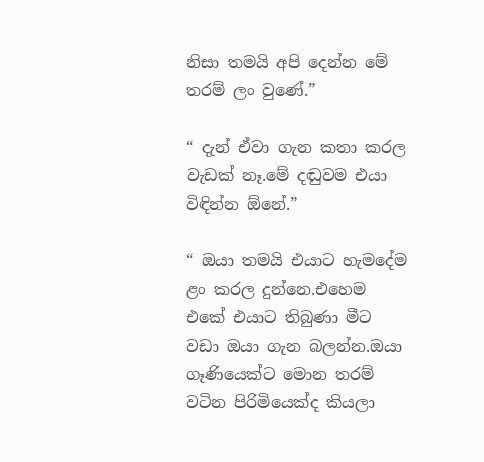නිසා තමයි අපි දෙන්න මේ තරම් ලං වුණේ.”

“ දැන් ඒවා ගැන කතා කරල වැඩක් නෑ.මේ දඬුවම එයා විඳින්න ඕනේ.”

“ ඔයා තමයි එයාට හැමදේම ළං කරල දුන්නෙ.එහෙම එකේ එයාට තිබුණා මීට වඩා ඔයා ගැන බලන්න.ඔයා ගෑණියෙක්ට මොන තරම් වටින පිරිමියෙක්ද කියලා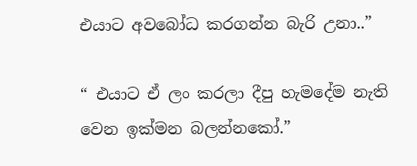එයාට අවබෝධ කරගන්න බැරි උනා..”

“ එයාට ඒ ලං කරලා දීපු හැමදේම නැති වෙන ඉක්මන බලන්නකෝ.”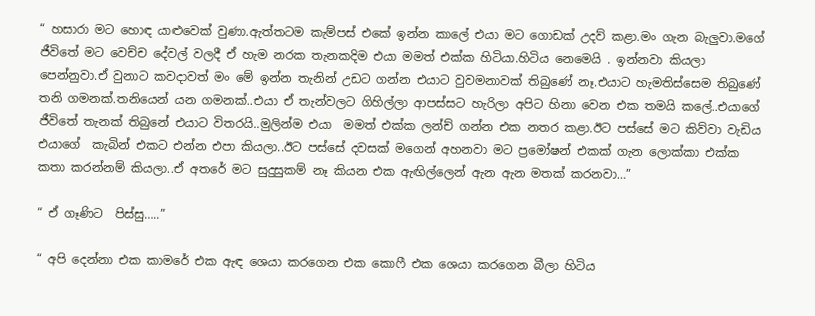“ හසාරා මට හොඳ යාළුවෙක් වුණා.ඇත්තටම කැම්පස් එකේ ඉන්න කාලේ එයා මට ගොඩක් උදව් කළා.මං ගැන බැලුවා.මගේ ජීවිතේ මට වෙච්ච දේවල් වලදී ඒ හැම නරක තැනකදිම එයා මමත් එක්ක හිටියා.හිටිය නෙමෙයි . ඉන්නවා කියලා පෙන්නුවා.ඒ වුනාට කවදාවත් මං මේ ඉන්න තැනින් උඩට ගන්න එයාට වුවමනාවක් තිබුණේ නෑ.එයාට හැමතිස්සෙම තිබුණේ තනි ගමනක්.තනියෙන් යන ගමනක්..එයා ඒ තැන්වලට ගිහිල්ලා ආපස්සට හැරිලා අපිට හිනා වෙන එක තමයි කලේ..එයාගේ ජීවිතේ තැනක් තිබුනේ එයාට විතරයි..මුලින්ම එයා  මමත් එක්ක ලන්ච් ගන්න එක නතර කළා.ඊට පස්සේ මට කිව්වා වැඩිය එයාගේ  කැබින් එකට එන්න එපා කියලා..ඊට පස්සේ දවසක් මගෙන් අහනවා මට ප්‍රමෝෂන් එකක් ගැන ලොක්කා එක්ක කතා කරන්නම් කියලා..ඒ අතරේ මට සුදුසුකම් නෑ කියන එක ඇඟිල්ලෙන් ඇන ඇන මතක් කරනවා…”

“ ඒ ගෑණිට  පිස්සු…..”

“ අපි දෙන්නා එක කාමරේ එක ඇඳ ශෙයා කරගෙන එක කොෆී එක ශෙයා කරගෙන බීලා හිටිය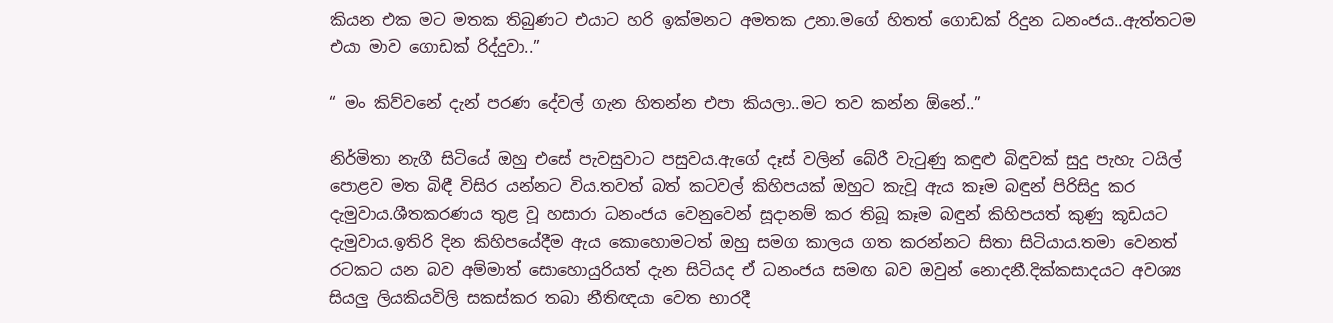කියන එක මට මතක තිබුණට එයාට හරි ඉක්මනට අමතක උනා.මගේ හිතත් ගොඩක් රිදුන ධනංජය..ඇත්තටම එයා මාව ගොඩක් රිද්දුවා..”

“ මං කිව්වනේ දැන් පරණ දේවල් ගැන හිතන්න එපා කියලා..මට තව කන්න ඕනේ..”

නිර්මිතා නැගී සිටියේ ඔහු එසේ පැවසුවාට පසුවය.ඇගේ දෑස් වලින් බේරී වැටුණු කඳුළු බිඳුවක් සුදු පැහැ ටයිල් පොළව මත බිඳී විසිර යන්නට විය.තවත් බත් කටවල් කිහිපයක් ඔහුට කැවූ ඇය කෑම බඳුන් පිරිසිදු කර දැමුවාය.ශීතකරණය තුළ වූ හසාරා ධනංජය වෙනුවෙන් සූදානම් කර තිබූ කෑම බඳුන් කිහිපයත් කුණු කූඩයට දැමුවාය.ඉතිරි දින කිහිපයේදීම ඇය කොහොමටත් ඔහු සමග කාලය ගත කරන්නට සිතා සිටියාය.තමා වෙනත් රටකට යන බව අම්මාත් සොහොයුරියත් දැන සිටියද ඒ ධනංජය සමඟ බව ඔවුන් නොදනී.දික්කසාදයට අවශ්‍ය සියලු ලියකියවිලි සකස්කර තබා නීතිඥයා වෙත භාරදී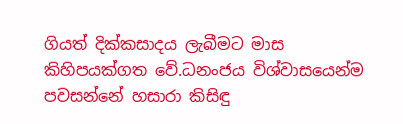ගියත් දික්කසාදය ලැබීමට මාස කිහිපයක්ගත වේ.ධනංජය විශ්වාසයෙන්ම පවසන්නේ හසාරා කිසිඳු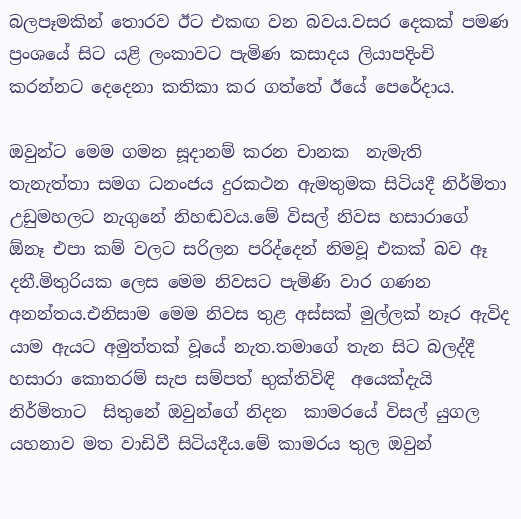බලපෑමකින් තොරව ඊට එකඟ වන බවය.වසර දෙකක් පමණ ප්‍රංශයේ සිට යළි ලංකාවට පැමිණ කසාදය ලියාපදිංචි කරන්නට දෙදෙනා කතිකා කර ගත්තේ ඊයේ පෙරේදාය.

ඔවුන්ට මෙම ගමන සූදානම් කරන චානක  නැමැති තැනැත්තා සමග ධනංජය දුරකථන ඇමතුමක සිටියදී නිර්මිතා  උඩුමහලට නැගුනේ නිහඬවය.මේ විසල් නිවස හසාරාගේ  ඕනෑ එපා කම් වලට සරිලන පරිද්දෙන් නිමවූ එකක් බව ඈ දනී.මිතුරියක ලෙස මෙම නිවසට පැමිණි වාර ගණන අනන්තය.එනිසාම මෙම නිවස තුළ අස්සක් මුල්ලක් නෑර ඇවිද යාම ඇයට අමුත්තක් වූයේ නැත.තමාගේ තැන සිට බලද්දී හසාරා කොතරම් සැප සම්පත් භුක්තිවිඳි  අයෙක්දැයි නිර්මිතාට  සිතුනේ ඔවුන්ගේ නිදන  කාමරයේ විසල් යුගල යහනාව මත වාඩිවී සිටියදීය.මේ කාමරය තුල ඔවුන්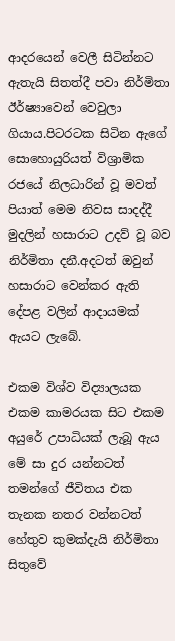ආදරයෙන් වෙලී සිටින්නට ඇතැයි සිතත්දී පවා නිර්මිතා ඊර්ෂ්‍යාවෙන් වෙවුලා ගියාය.පිටරටක සිටින ඇගේ සොහොයුරියත් විශ්‍රාමික රජයේ නිලධාරින් වූ මවත් පියාත් මෙම නිවස සාදද්දී මුදලින් හසාරාට උදව් වූ බව නිර්මිතා දනී.අදටත් ඔවුන් හසාරාට වෙන්කර ඇති දේපළ වලින් ආදායමක් ඇයට ලැබේ.

එකම විශ්ව විද්‍යාලයක එකම කාමරයක සිට එකම අයුරේ උපාධියක් ලැබූ ඇය මේ සා දුර යන්නටත් තමන්ගේ ජීවිතය එක තැනක නතර වන්නටත් හේතුව කුමක්දැයි නිර්මිතා සිතුවේ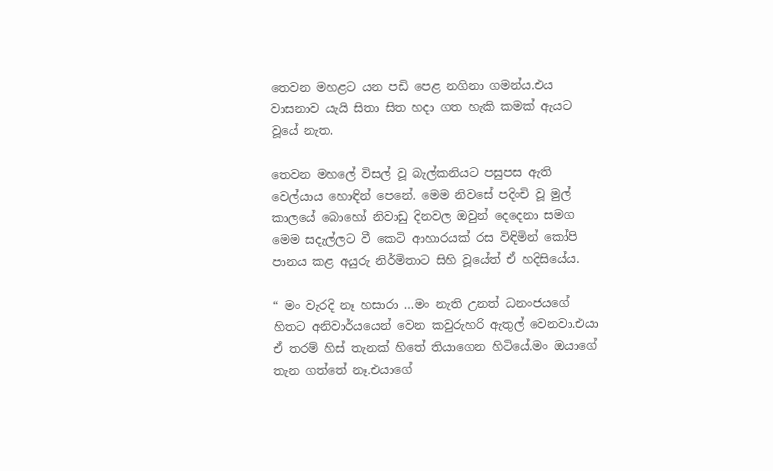තෙවන මහළට යන පඩි පෙළ නගිනා ගමන්ය.එය වාසනාව යැයි සිතා සිත හදා ගත හැකි කමක් ඇයට වූයේ නැත.

තෙවන මහලේ විසල් වූ බැල්කනියට පසුපස ඇති වෙල්යාය හොඳින් පෙනේ. මෙම නිවසේ පදිංචි වූ මුල් කාලයේ බොහෝ නිවාඩු දිනවල ඔවුන් දෙදෙනා සමග මෙම සදැල්ලට වී කෙටි ආහාරයක් රස විඳිමින් කෝපි පානය කළ අයුරු නිර්මිතාට සිහි වූයේත් ඒ හදිසියේය.

“ මං වැරදි නෑ හසාරා …මං නැති උනත් ධනංජයගේ හිතට අනිවාර්යයෙන් වෙන කවුරුහරි ඇතුල් වෙනවා.එයා ඒ තරම් හිස් තැනක් හිතේ තියාගෙන හිටියේ.මං ඔයාගේ තැන ගත්තේ නෑ.එයාගේ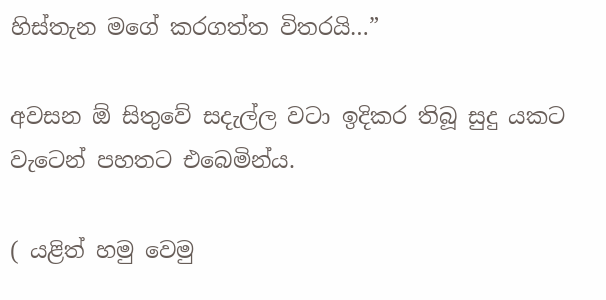හිස්තැන මගේ කරගත්ත විතරයි…”

අවසන ඕ සිතුවේ සදැල්ල වටා ඉදිකර තිබූ සුදු යකට වැටෙන් පහතට එබෙමින්ය.

( යළිත් හමු වෙමු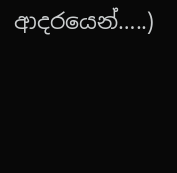ආදරයෙන්…..)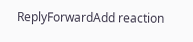ReplyForwardAdd reaction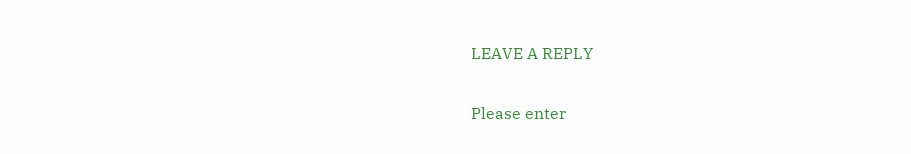LEAVE A REPLY

Please enter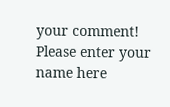your comment!
Please enter your name here